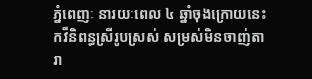ភ្នំពេញៈ នារយៈពេល ៤ ឆ្នាំចុងក្រោយនេះ កវីនិពន្ធស្រីរូបស្រស់ សម្រស់មិនចាញ់តារា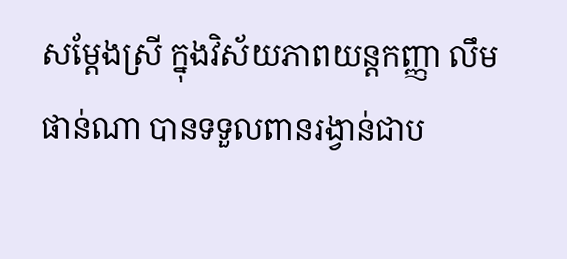សម្តែងស្រី ក្នុងវិស័យភាពយន្តកញ្ញា លឹម ផាន់ណា បានទទួលពានរង្វាន់ជាប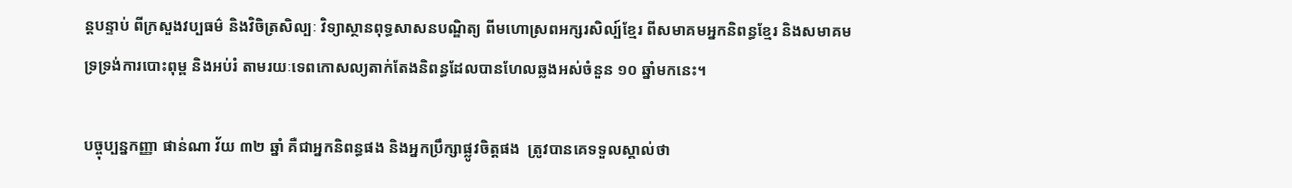ន្តបន្ទាប់ ពីក្រសួងវប្បធម៌ និងវិចិត្រសិល្បៈ វិទ្យាស្ថានពុទ្ធសាសនបណ្ឌិត្យ ពីមហោស្រពអក្សរសិល្ប៍ខ្មែរ ពីសមាគមអ្នកនិពន្ធខ្មែរ និងសមាគមទ្រទ្រង់ការបោះពុម្ព និងអប់រំ តាមរយៈទេពកោសល្យតាក់តែងនិពន្ធដែលបានហែលឆ្លងអស់ចំនួន ១០ ឆ្នាំមកនេះ។

បច្ចុប្បន្នកញ្ញា ផាន់ណា វ័យ ៣២ ឆ្នាំ គឺជាអ្នកនិពន្ធផង និងអ្នកប្រឹក្សាផ្លូវចិត្តផង  ត្រូវបានគេទទួលស្គាល់ថា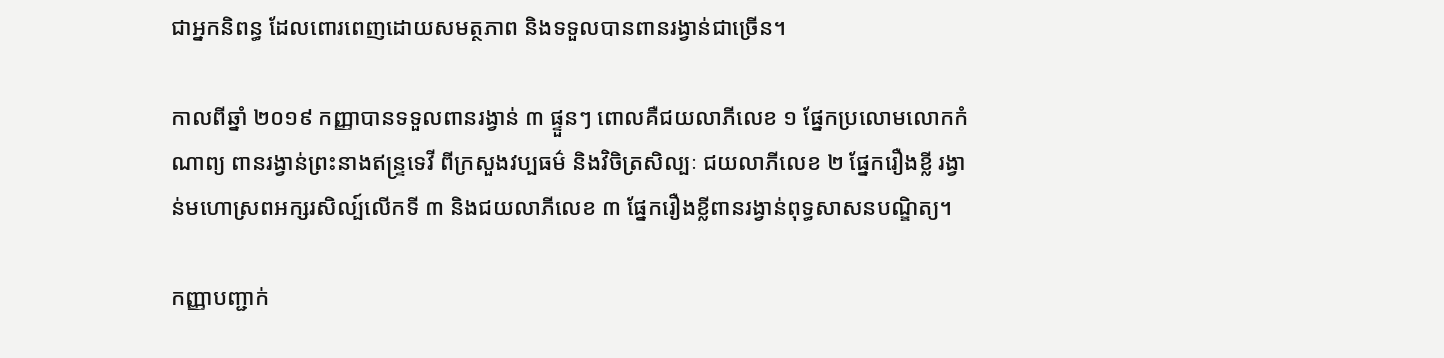ជាអ្នកនិពន្ធ ដែលពោរពេញដោយសមត្ថភាព និងទទួលបានពានរង្វាន់ជាច្រើន។

កាលពីឆ្នាំ ២០១៩ កញ្ញាបានទទួលពានរង្វាន់ ៣ ផ្ទួនៗ ពោលគឺជយលាភីលេខ ១ ផ្នែកប្រលោមលោកកំណាព្យ ពានរង្វាន់ព្រះនាងឥន្ទ្រទេវី ពីក្រសួងវប្បធម៌ និងវិចិត្រសិល្បៈ ជយលាភីលេខ ២ ផ្នែករឿងខ្លី រង្វាន់មហោស្រពអក្សរសិល្ប៍លើកទី ៣ និងជយលាភីលេខ ៣ ផ្នែករឿងខ្លីពានរង្វាន់ពុទ្ធសាសនបណ្ឌិត្យ។

កញ្ញាបញ្ជាក់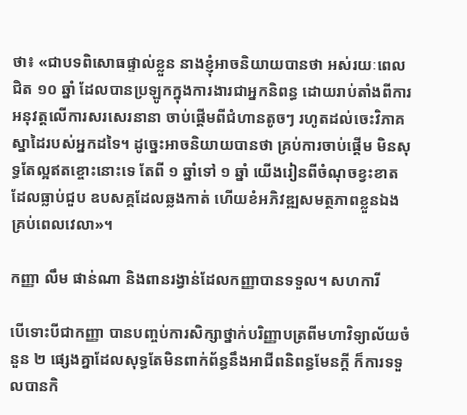ថា៖ «ជាបទពិសោធផ្ទាល់ខ្លួន នាងខ្ញុំអាចនិយាយបានថា អស់រយៈពេលជិត ១០ ឆ្នាំ ដែលបានប្រឡូកក្នុងការងារជាអ្នកនិពន្ធ ដោយរាប់តាំងពីការអនុវត្តលើការសរសេរនានា ចាប់ផ្ដើមពីជំហានតូចៗ រហូតដល់ចេះវិភាគស្នាដៃរបស់អ្នកដទៃ។ ដូច្នេះអាចនិយាយបានថា គ្រប់ការចាប់ផ្ដើម មិនសុទ្ធតែល្អឥតខ្ចោះនោះទេ តែពី ១ ឆ្នាំទៅ ១ ឆ្នាំ យើងរៀនពីចំណុចខ្វះខាត ដែលធ្លាប់ជួប ឧបសគ្គដែលឆ្លងកាត់ ហើយខំអភិវឌ្ឍសមត្ថភាពខ្លួនឯង គ្រប់ពេលវេលា»។

កញ្ញា លឹម ផាន់ណា និងពានរង្វាន់ដែលកញ្ញាបានទទួល។ សហការី

បើទោះបីជាកញ្ញា បានបញ្ចប់ការសិក្សាថ្នាក់បរិញ្ញាបត្រពីមហាវិទ្យាល័យចំនួន ២ ផ្សេងគ្នាដែលសុទ្ធតែមិនពាក់ព័ន្ធនឹងអាជីពនិពន្ធមែនក្តី ក៏ការទទួលបានកិ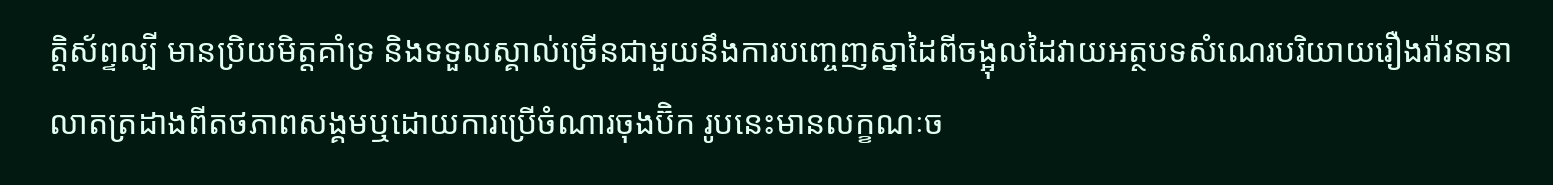ត្តិស័ព្ទល្បី មានប្រិយមិត្តគាំទ្រ និងទទួលស្គាល់ច្រើនជាមួយនឹងការបញ្ចេញស្នាដៃពីចង្អុលដៃវាយអត្ថបទសំណេរបរិយាយរឿងរ៉ាវនានាលាតត្រដាងពីតថភាពសង្គមឬដោយការប្រើចំណារចុងប៊ិក រូបនេះមានលក្ខណៈច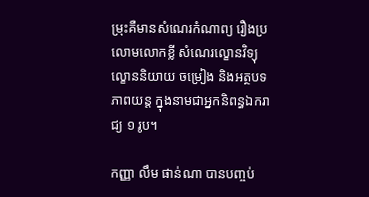ម្រុះគឺមានសំណេរកំណាព្យ រឿងប្រលោមលោកខ្លី សំណេរល្ខោនវិទ្យុ ល្ខោននិយាយ ចម្រៀង និងអត្ថបទភាពយន្ត ក្នុងនាមជាអ្នកនិពន្ធឯករាជ្យ ១ រូប។

កញ្ញា លឹម ផាន់ណា បានបញ្ចប់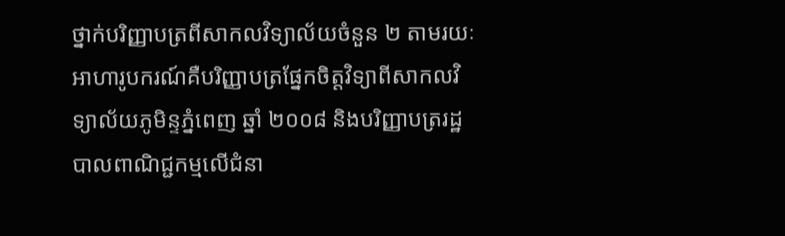ថ្នាក់បរិញ្ញាបត្រពីសាកលវិទ្យាល័យចំនួន ២ តាមរយៈអាហារូបករណ៍គឺបរិញ្ញាបត្រផ្នែកចិត្តវិទ្យាពីសាកលវិទ្យាល័យភូមិន្ទភ្នំពេញ ឆ្នាំ ២០០៨ និងបរិញ្ញាបត្ររដ្ឋបាលពាណិជ្ជកម្មលើជំនា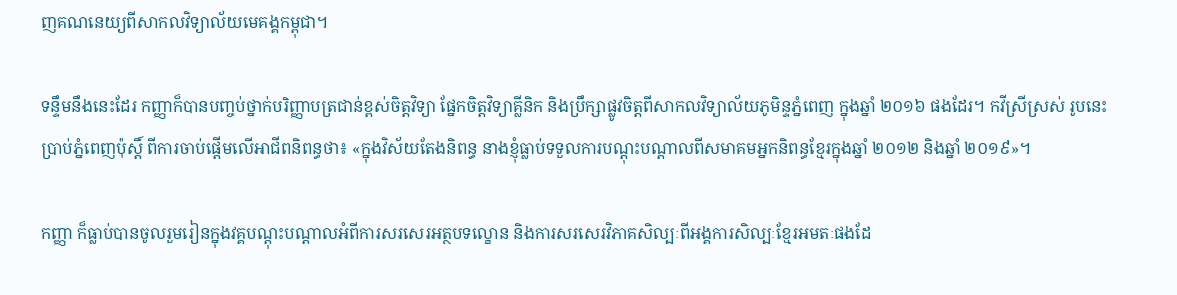ញគណនេយ្យពីសាកលវិទ្យាល័យមេគង្គកម្ពុជា។

ទន្ទឹមនឹងនេះដែរ កញ្ញាក៏បានបញ្ចប់ថ្នាក់បរិញ្ញាបត្រជាន់ខ្ពស់ចិត្តវិទ្យា ផ្នែកចិត្តវិទ្យាគ្លីនិក និងប្រឹក្សាផ្លូវចិត្តពីសាកលវិទ្យាល័យភូមិន្ទភ្នំពេញ ក្នុងឆ្នាំ ២០១៦ ផងដែរ។ កវីស្រីស្រស់ រូបនេះ ប្រាប់ភ្នំពេញប៉ុស្តិ៍ ពីការចាប់ផ្តើមលើអាជីពនិពន្ធថា៖ «ក្នុងវិស័យតែងនិពន្ធ នាងខ្ញុំធ្លាប់ទទួលការបណ្ដុះបណ្ដាលពីសមាគមអ្នកនិពន្ធខ្មែរក្នុងឆ្នាំ ២០១២ និងឆ្នាំ ២០១៩»។

កញ្ញា ក៏ធ្លាប់បានចូលរួមរៀនក្នុងវគ្គបណ្ដុះបណ្ដាលអំពីការសរសេរអត្ថបទល្ខោន និងការសរសេរវិភាគសិល្បៈពីអង្គការសិល្បៈខ្មែរអមតៈផងដែ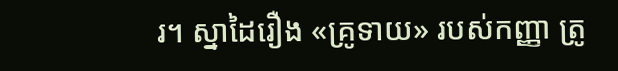រ។ ស្នាដៃរឿង «គ្រូទាយ» របស់កញ្ញា ត្រូ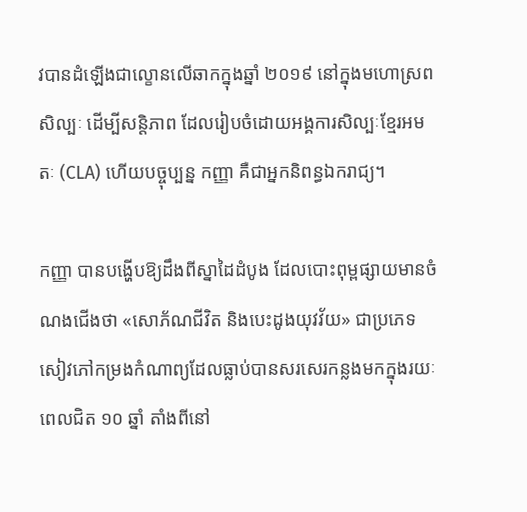វបានដំឡើងជាល្ខោនលើឆាកក្នុងឆ្នាំ ២០១៩ នៅក្នុងមហោស្រពសិល្បៈ ដើម្បីសន្តិភាព ដែលរៀបចំដោយអង្គការសិល្បៈខ្មែរអមតៈ (CLA) ហើយបច្ចុប្បន្ន កញ្ញា គឺជាអ្នកនិពន្ធឯករាជ្យ។

កញ្ញា បានបង្ហើបឱ្យដឹងពីស្នាដៃដំបូង ដែលបោះពុម្ពផ្សាយមានចំណងជើងថា «សោភ័ណជីវិត និងបេះដូងយុវវ័យ» ជាប្រភេទសៀវភៅកម្រងកំណាព្យដែលធ្លាប់បានសរសេរកន្លងមកក្នុងរយៈពេលជិត ១០ ឆ្នាំ តាំងពីនៅ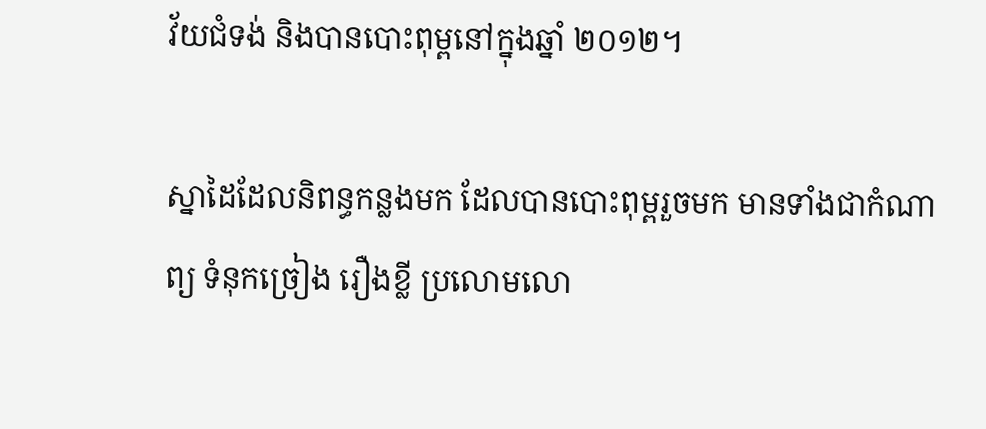វ័យជំទង់ និងបានបោះពុម្ពនៅក្នុងឆ្នាំ ២០១២។

ស្នាដៃដែលនិពន្ធកន្លងមក ដែលបានបោះពុម្ពរួចមក មានទាំងជាកំណាព្យ ទំនុកច្រៀង រឿងខ្លី ប្រលោមលោ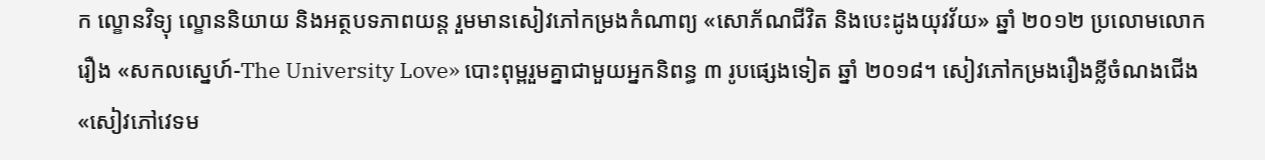ក ល្ខោនវិទ្យុ ល្ខោននិយាយ និងអត្ថបទភាពយន្ត រួមមានសៀវភៅកម្រងកំណាព្យ «សោភ័ណជីវិត និងបេះដូងយុវវ័យ» ឆ្នាំ ២០១២ ប្រលោមលោករឿង «សកលស្នេហ៍-The University Love» បោះពុម្ពរួមគ្នាជាមួយអ្នកនិពន្ធ ៣ រូបផ្សេងទៀត ឆ្នាំ ២០១៨។ សៀវភៅកម្រងរឿងខ្លីចំណងជើង «សៀវភៅវេទម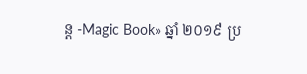ន្ត -Magic Book» ឆ្នាំ ២០១៩ ប្រ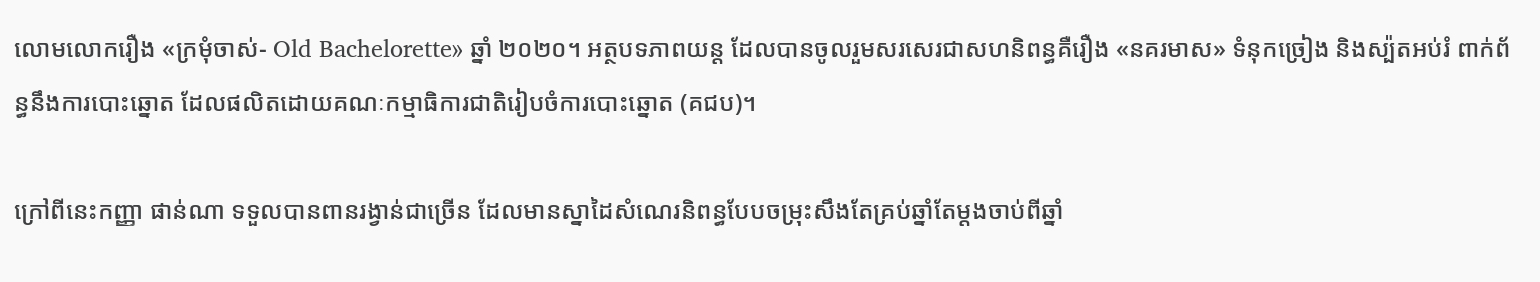លោមលោករឿង «ក្រមុំចាស់- Old Bachelorette» ឆ្នាំ ២០២០។ អត្ថបទភាពយន្ត ដែលបានចូលរួមសរសេរជាសហនិពន្ធគឺរឿង «នគរមាស» ទំនុកច្រៀង និងស្ប៉តអប់រំ ពាក់ព័ន្ធនឹងការបោះឆ្នោត ដែលផលិតដោយគណៈកម្មាធិការជាតិរៀបចំការបោះឆ្នោត (គជប)។

ក្រៅពីនេះកញ្ញា ផាន់ណា ទទួលបានពានរង្វាន់ជាច្រើន ដែលមានស្នាដៃសំណេរនិពន្ធបែបចម្រុះសឹងតែគ្រប់ឆ្នាំតែម្តងចាប់ពីឆ្នាំ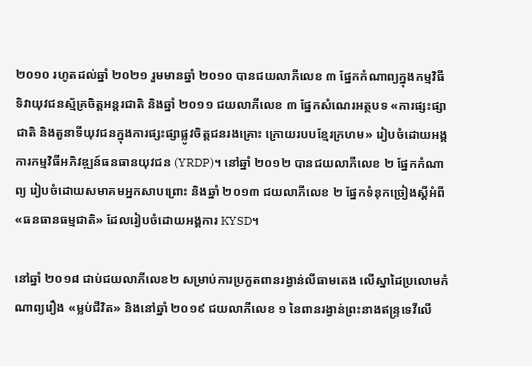២០១០ រហូតដល់ឆ្នាំ ២០២១ រួមមានឆ្នាំ ២០១០ បានជយលាភីលេខ ៣ ផ្នែកកំណាព្យក្នុងកម្មវិធីទិវាយុវជនស្ម័គ្រចិត្តអន្តរជាតិ និងឆ្នាំ ២០១១ ជយលាភីលេខ ៣ ផ្នែកសំណេរអត្ថបទ «ការផ្សះផ្សាជាតិ និងតួនាទីយុវជនក្នុងការផ្សះផ្សាផ្លូវចិត្តជនរងគ្រោះ ក្រោយរបបខ្មែរក្រហម» រៀបចំដោយអង្គការកម្មវិធីអភិវឌ្ឍន៍ធនធានយុវជន (YRDP)។ នៅឆ្នាំ ២០១២ បានជយលាភីលេខ ២ ផ្នែកកំណាព្យ រៀបចំដោយសមាគមអ្នកសាបព្រោះ និងឆ្នាំ ២០១៣ ជយលាភីលេខ ២ ផ្នែកទំនុកច្រៀងស្ដីអំពី «ធនធានធម្មជាតិ» ដែលរៀបចំដោយអង្គការ KYSD។

នៅឆ្នាំ ២០១៨ ជាប់ជយលាភីលេខ២ សម្រាប់ការប្រកួតពានរង្វាន់លីធាមតេង លើស្នាដៃប្រលោមកំណាព្យរឿង «ម្លប់ជីវិត» និងនៅឆ្នាំ ២០១៩ ជយលាភីលេខ ១ នៃពានរង្វាន់ព្រះនាងឥន្ទ្រទេវីលើ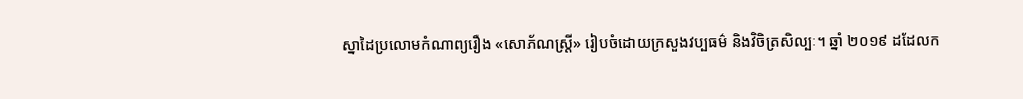ស្នាដៃប្រលោមកំណាព្យរឿង «សោភ័ណស្រ្ដី» រៀបចំដោយក្រសួងវប្បធម៌ និងវិចិត្រសិល្បៈ។ ឆ្នាំ ២០១៩ ដដែលក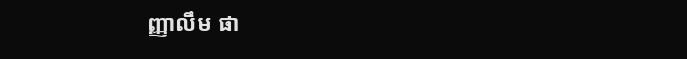ញ្ញាលឹម ផា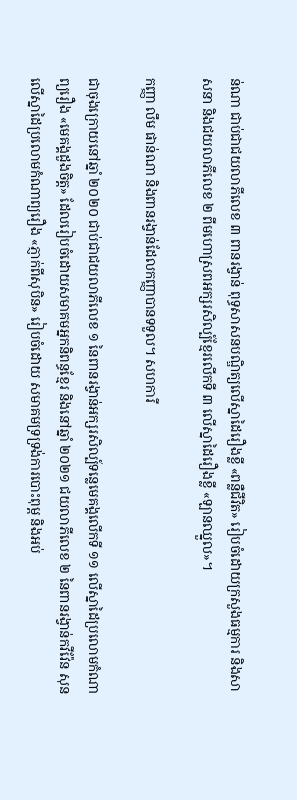ន់ណា ជាប់ជាជយលាភីលេខ ៣ ពានរង្វាន់ ពុទ្ធសាសនបណ្ឌិត្យលើស្នាដៃរឿងខ្លី «ពន្លឺជីវិត» រៀបចំដោយក្រសួងធម្មការ និងសាសនា និងជយលាភីលេខ ២ ពីមហោស្រពអក្សរសិល្ប៍ខ្មែរលើកទី ៣ លើស្នាដៃរឿងខ្លី «ឡានឈ្នួល»។

កញ្ញា លឹម ផាន់ណា និងពានរង្វាន់ដែលកញ្ញាបានទទួល។ សហការី

ជាចុងក្រោយនៅឆ្នាំ ២០២០ ជាប់ជាជយលាភីលេខ ១ នៃពានរង្វាន់អក្សរសិល្ប៍ទន្លេមេគង្គលើកទី ១១ លើស្នាដៃប្រលោមកំណាព្យរឿង «មេគង្គដួងចិត្ត» ដែលរៀបចំដោយសមាគមអ្នកនិពន្ធខ្មែរ និងនៅឆ្នាំ ២០២១ ជយលាភីលេខ ២ នៃពានរង្វាន់កវីវ៉ែន សុន លើស្នាដៃប្រលោមកំណាព្យរឿង «ភ្ញាក់ពីសុបិន» រៀបចំដោយ សមាគមទ្រទ្រង់ការបោះពុម្ព និងអប់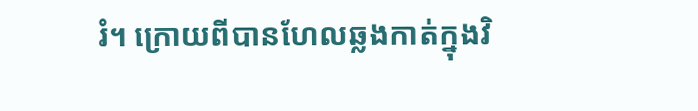រំ។ ក្រោយពីបានហែលឆ្លងកាត់ក្នុងវិ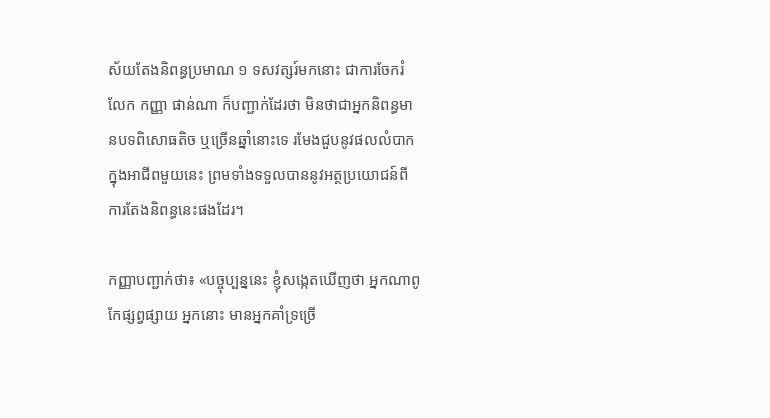ស័យតែងនិពន្ធប្រមាណ ១ ទសវត្សរ៍មកនោះ ជាការចែករំលែក កញ្ញា ផាន់ណា ក៏បញ្ជាក់ដែរថា មិនថាជាអ្នកនិពន្ធមានបទពិសោធតិច ឬច្រើនឆ្នាំនោះទេ រមែងជួបនូវផលលំបាក ក្នុងអាជីពមួយនេះ ព្រមទាំងទទួលបាននូវអត្ថប្រយោជន៍ពីការតែងនិពន្ធនេះផងដែរ។

កញ្ញាបញ្ជាក់ថា៖ «បច្ចុប្បន្ននេះ ខ្ញុំសង្កេតឃើញថា អ្នកណាពូកែផ្សព្វផ្សាយ អ្នកនោះ មានអ្នកគាំទ្រច្រើ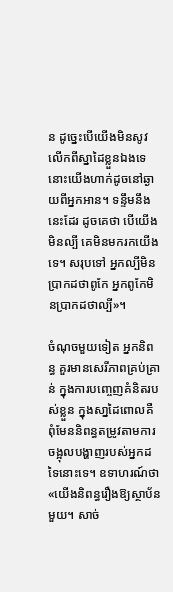ន ដូច្នេះបើយើងមិនសូវលើកពីស្នាដៃខ្លួនឯងទេ នោះយើងហាក់ដូចនៅឆ្ងាយពីអ្នកអាន។ ទន្ទឹមនឹងនេះដែរ ដូចគេថា បើយើងមិនល្បី គេមិនមករកយើងទេ។ សរុបទៅ អ្នកល្បីមិនប្រាកដថាពូកែ អ្នកពូកែមិនប្រាកដថាល្បី»។

ចំណុចមួយទៀត អ្នកនិពន្ធ គួរមានសេរីភាពគ្រប់គ្រាន់ ក្នុងការបញ្ចេញគំនិតរបស់ខ្លួន ក្នុងសា្នដៃពោលគឺពុំមែននិពន្ធតម្រូវតាមការចង្អុលបង្ហាញរបស់អ្នកដទៃនោះទេ។ ឧទាហរណ៍ថា «យើងនិពន្ធរឿងឱ្យស្ថាប័នមួយ។ សាច់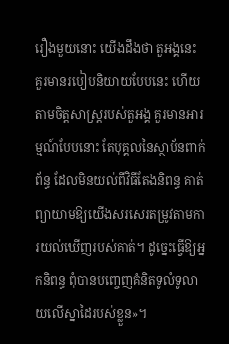រឿងមួយនោះ យើងដឹងថា តួអង្គនេះ គួរមានរបៀបនិយាយបែបនេះ ហើយតាមចិត្តសាស្ដ្ររបស់តួអង្គ គួរមានអារម្មណ៍បែបនោះ តែបុគ្គលនៃស្ថាប័នពាក់ព័ន្ធ ដែលមិនយល់ពីវិធីតែងនិពន្ធ គាត់ព្យាយាមឱ្យយើងសរសេរតម្រូវតាមការយល់ឃើញរបស់គាត់។ ដូច្នេះធ្វើឱ្យអ្នកនិពន្ធ ពុំបានបញ្ចេញគំនិតទូលំទូលាយលើស្នាដៃរបស់ខ្លួន»។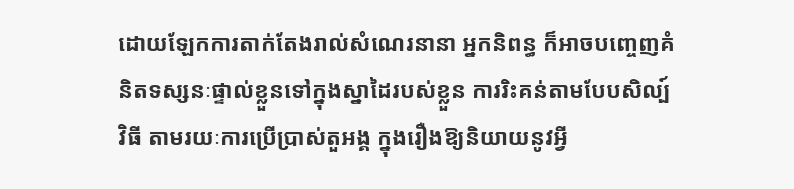ដោយឡែកការតាក់តែងរាល់សំណេរនានា អ្នកនិពន្ធ ក៏អាចបញ្ចេញគំនិតទស្សនៈផ្ទាល់ខ្លួនទៅក្នុងស្នាដៃរបស់ខ្លួន ការរិះគន់តាមបែបសិល្ប៍វិធី តាមរយៈការប្រើប្រាស់តួអង្គ ក្នុងរឿងឱ្យនិយាយនូវអ្វី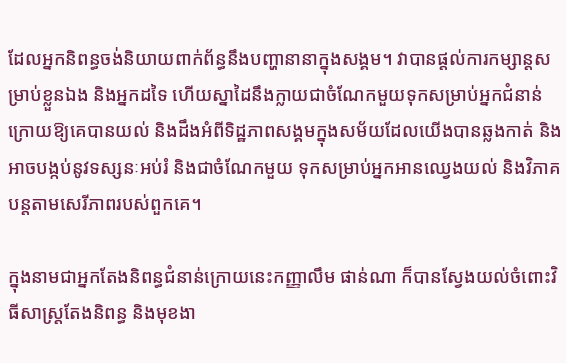ដែលអ្នកនិពន្ធចង់និយាយពាក់ព័ន្ធនឹងបញ្ហានានាក្នុងសង្គម។ វាបានផ្ដល់ការកម្សាន្តសម្រាប់ខ្លួនឯង និងអ្នកដទៃ ហើយស្នាដៃនឹងក្លាយជាចំណែកមួយទុកសម្រាប់អ្នកជំនាន់ក្រោយឱ្យគេបានយល់ និងដឹងអំពីទិដ្ឋភាពសង្គមក្នុងសម័យដែលយើងបានឆ្លងកាត់ និងអាចបង្កប់នូវទស្សនៈអប់រំ និងជាចំណែកមួយ ទុកសម្រាប់អ្នកអានឈ្វេងយល់ និងវិភាគបន្តតាមសេរីភាពរបស់ពួកគេ។

ក្នុងនាមជាអ្នកតែងនិពន្ធជំនាន់ក្រោយនេះកញ្ញាលឹម ផាន់ណា ក៏បានស្វែងយល់ចំពោះវិធីសាស្រ្តតែងនិពន្ធ និងមុខងា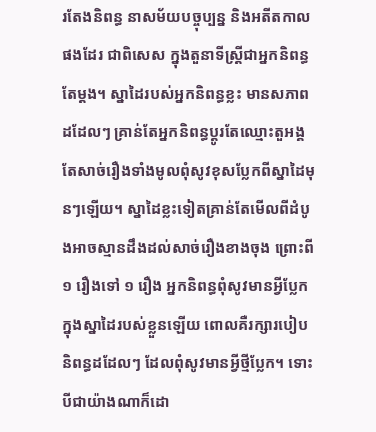រតែងនិពន្ធ នាសម័យបច្ចុប្បន្ន និងអតីតកាលផងដែរ ជាពិសេស ក្នុងតួនាទីស្រ្តីជាអ្នកនិពន្ធតែម្តង។ ស្នាដៃរបស់អ្នកនិពន្ធខ្លះ មានសភាពដដែលៗ គ្រាន់តែអ្នកនិពន្ធប្ដូរតែឈ្មោះតួអង្គ តែសាច់រឿងទាំងមូលពុំសូវខុសប្លែកពីស្នាដៃមុនៗឡើយ។ ស្នាដៃខ្លះទៀតគ្រាន់តែមើលពីដំបូងអាចស្មានដឹងដល់សាច់រឿងខាងចុង ព្រោះពី ១ រឿងទៅ ១ រឿង អ្នកនិពន្ធពុំសូវមានអ្វីប្លែកក្នុងស្នាដៃរបស់ខ្លួនឡើយ ពោលគឺរក្សារបៀបនិពន្ធដដែលៗ ដែលពុំសូវមានអ្វីថ្មីប្លែក។ ទោះបីជាយ៉ាងណាក៏ដោ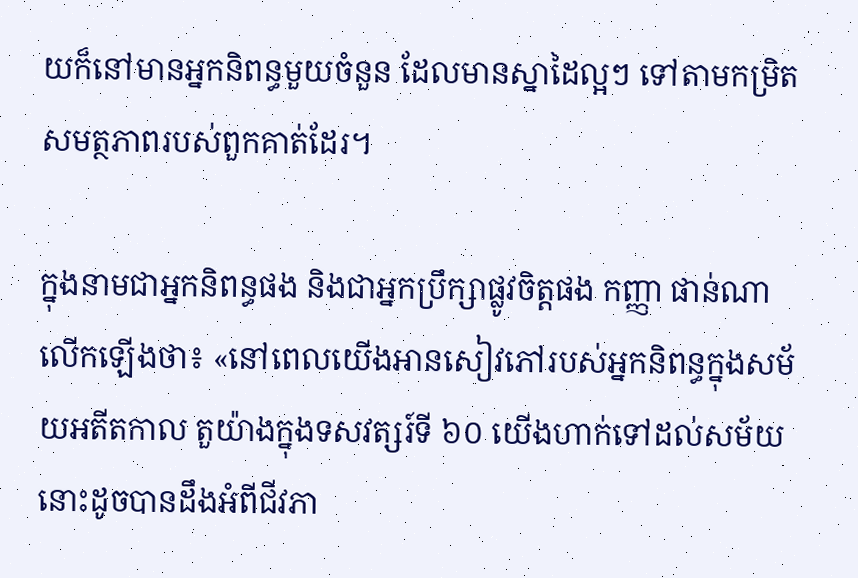យក៏នៅមានអ្នកនិពន្ធមួយចំនួន ដែលមានស្នាដៃល្អៗ ទៅតាមកម្រិតសមត្ថភាពរបស់ពួកគាត់ដែរ។

ក្នុងនាមជាអ្នកនិពន្ធផង និងជាអ្នកប្រឹក្សាផ្លូវចិត្តផង កញ្ញា ផាន់ណា លើកឡើងថា៖ «នៅពេលយើងអានសៀវភៅរបស់អ្នកនិពន្ធក្នុងសម័យអតីតកាល តួយ៉ាងក្នុងទសវត្សរ៍ទី ៦០ យើងហាក់ទៅដល់សម័យនោះដូចបានដឹងអំពីជីវភា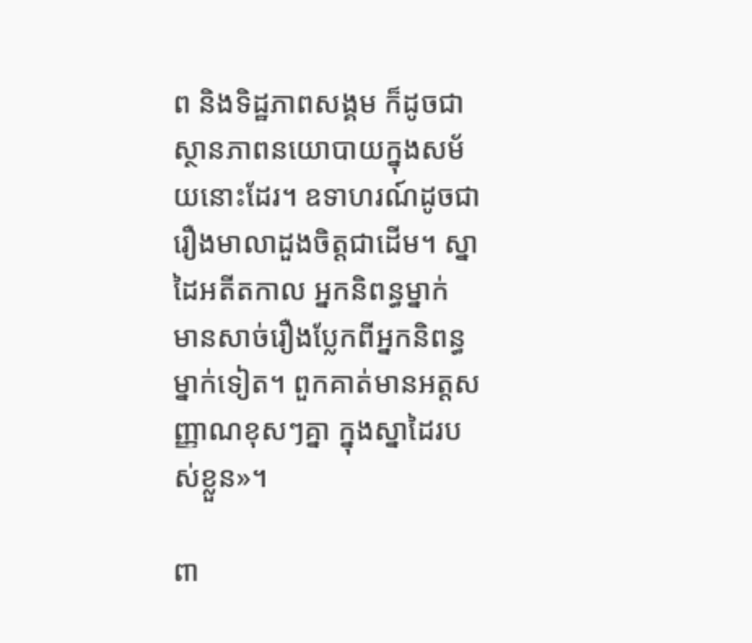ព និងទិដ្ឋភាពសង្គម ក៏ដូចជាស្ថានភាពនយោបាយក្នុងសម័យនោះដែរ។ ឧទាហរណ៍ដូចជា រឿងមាលាដួងចិត្តជាដើម។ ស្នាដៃអតីតកាល អ្នកនិពន្ធម្នាក់ មានសាច់រឿងប្លែកពីអ្នកនិពន្ធម្នាក់ទៀត។ ពួកគាត់មានអត្តសញ្ញាណខុសៗគ្នា ក្នុងស្នាដៃរបស់ខ្លួន»។

ពា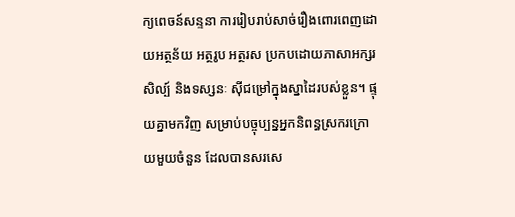ក្យពេចន៍សន្ទនា ការរៀបរាប់សាច់រឿងពោរពេញដោយអត្ថន័យ អត្ថរូប អត្ថរស ប្រកបដោយភាសាអក្សរសិល្ប៍ និងទស្សនៈ ស៊ីជម្រៅក្នុងស្នាដៃរបស់ខ្លួន។ ផ្ទុយគ្នាមកវិញ សម្រាប់បច្ចុប្បន្នអ្នកនិពន្ធស្រករក្រោយមួយចំនួន ដែលបានសរសេ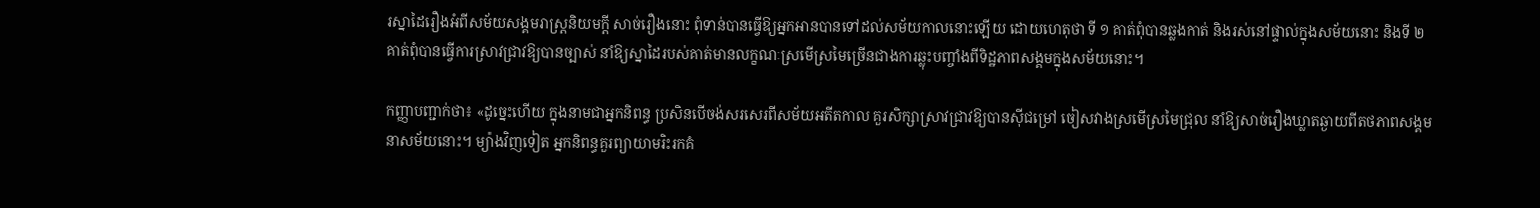រស្នាដៃរឿងអំពីសម័យសង្គមរាស្រ្ដនិយមក្ដី សាច់រឿងនោះ ពុំទាន់បានធ្វើឱ្យអ្នកអានបានទៅដល់សម័យកាលនោះឡើយ ដោយហេតុថា ទី ១ គាត់ពុំបានឆ្លងកាត់ និងរស់នៅផ្ទាល់ក្នុងសម័យនោះ និងទី ២ គាត់ពុំបានធ្វើការស្រាវជ្រាវឱ្យបានច្បាស់ នាំឱ្យស្នាដៃរបស់គាត់មានលក្ខណៈស្រមើស្រមៃច្រើនជាងការឆ្លុះបញ្ចាំងពីទិដ្ឋភាពសង្គមក្នុងសម័យនោះ។

កញ្ញាបញ្ជាក់ថា៖ «ដូច្នេះហើយ ក្នុងនាមជាអ្នកនិពន្ធ ប្រសិនបើចង់សរសេរពីសម័យអតីតកាល គួរសិក្សាស្រាវជ្រាវឱ្យបានស៊ីជម្រៅ ចៀសវាងស្រមើស្រមៃជ្រុល នាំឱ្យសាច់រឿងឃ្លាតឆ្ងាយពីតថភាពសង្គមនាសម័យនោះ។ ម្យ៉ាងវិញទៀត អ្នកនិពន្ធគួរព្យាយាមរិះរកគំ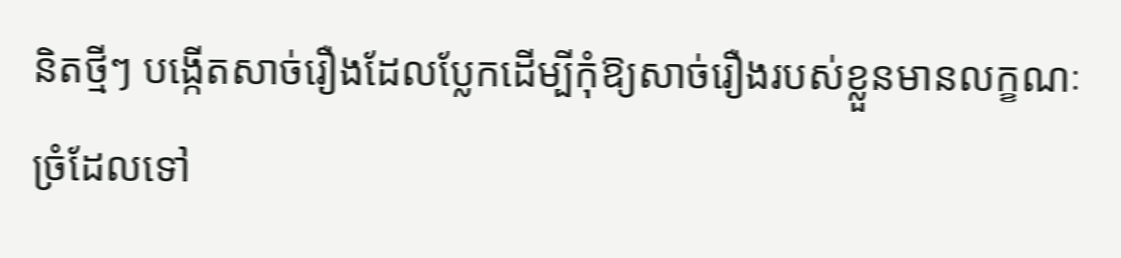និតថ្មីៗ បង្កើតសាច់រឿងដែលប្លែកដើម្បីកុំឱ្យសាច់រឿងរបស់ខ្លួនមានលក្ខណៈច្រំដែលទៅ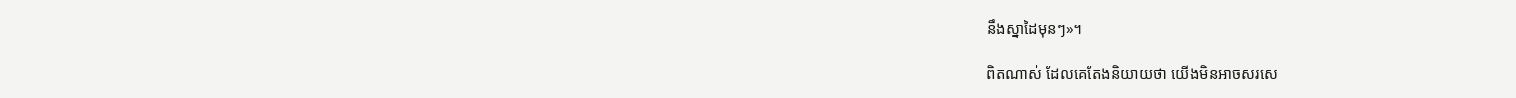នឹងស្នាដៃមុនៗ»។

ពិតណាស់ ដែលគេតែងនិយាយថា យើងមិនអាចសរសេ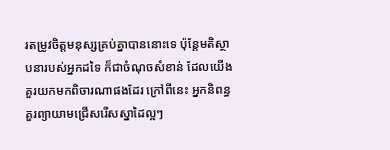រតម្រូវចិត្តមនុស្សគ្រប់គ្នាបាននោះទេ ប៉ុន្តែមតិស្ថាបនារបស់អ្នកដទៃ ក៏ជាចំណុចសំខាន់ ដែលយើងគួរយកមកពិចារណាផងដែរ ក្រៅពីនេះ អ្នកនិពន្ធ គួរព្យាយាមជ្រើសរើសស្នាដៃល្អៗ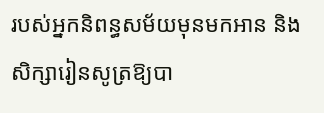របស់អ្នកនិពន្ធសម័យមុនមកអាន និងសិក្សារៀនសូត្រឱ្យបា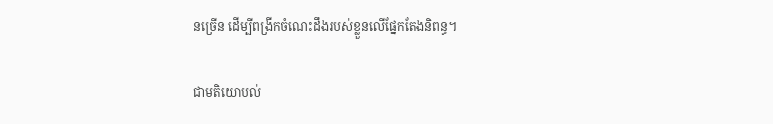នច្រើន ដើម្បីពង្រីកចំណេះដឹងរបស់ខ្លួនលើផ្នែកតែងនិពន្ធ។

ជាមតិយោបល់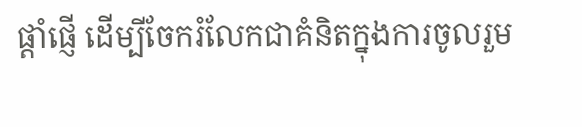ផ្តាំផ្ញើ ដើម្បីចែករំលែកជាគំនិតក្នុងការចូលរួម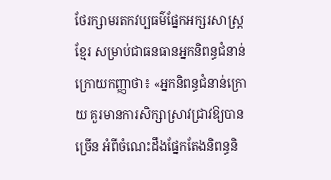ថែរក្សាមរតកវប្បធម៌ផ្នែកអក្សរសាស្រ្តខ្មែរ សម្រាប់ជាធនធានអ្នកនិពន្ធជំនាន់ក្រោយកញ្ញាថា៖ «អ្នកនិពន្ធជំនាន់ក្រោយ គួរមានការសិក្សាស្រាវជ្រាវឱ្យបានច្រើន អំពីចំណេះដឹងផ្នែកតែងនិពន្ធនិ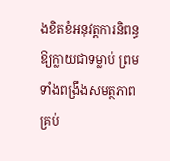ងខិតខំអនុវត្តការនិពន្ធឱ្យក្លាយជាទម្លាប់ ព្រមទាំងពង្រឹងសមត្ថភាពគ្រប់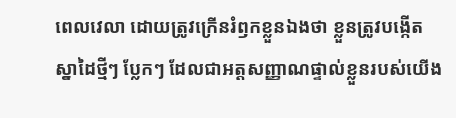ពេលវេលា ដោយត្រូវក្រើនរំឭកខ្លួនឯងថា ខ្លួនត្រូវបង្កើតស្នាដៃថ្មីៗ ប្លែកៗ ដែលជាអត្តសញ្ញាណផ្ទាល់ខ្លួនរបស់យើង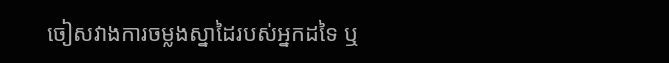ចៀសវាងការចម្លងស្នាដៃរបស់អ្នកដទៃ ឬ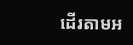ដើរតាមអ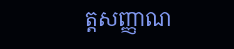ត្តសញ្ញាណ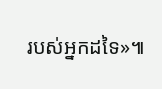របស់អ្នកដទៃ»៕